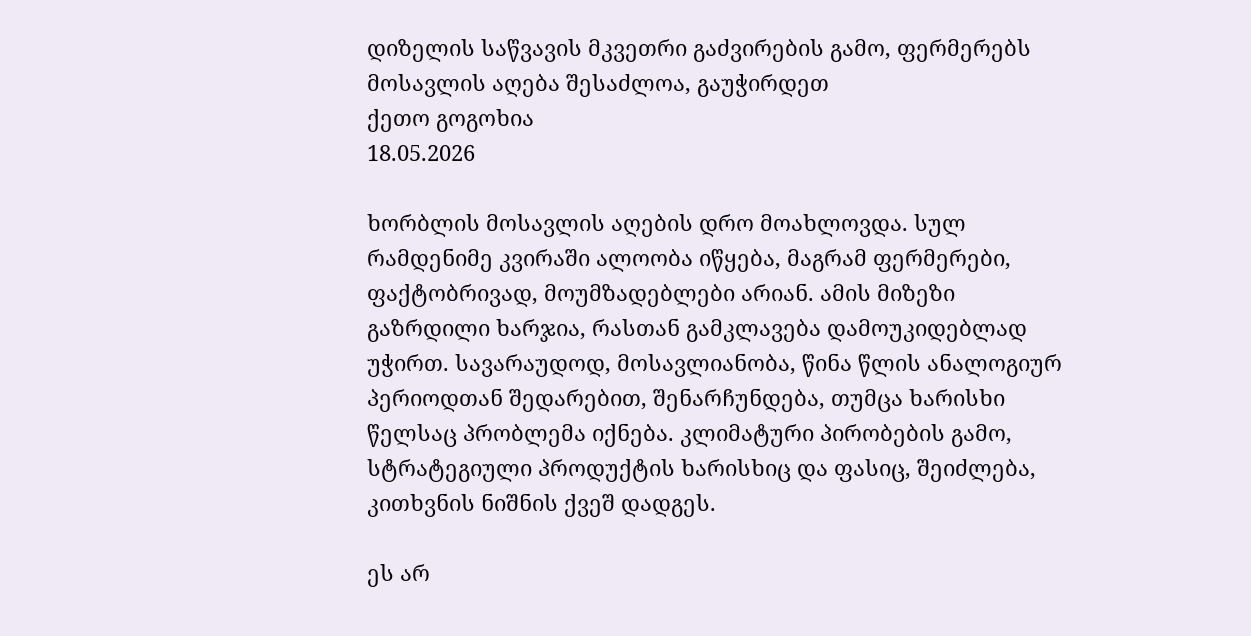დიზელის საწვავის მკვეთრი გაძვირების გამო, ფერმერებს მოსავლის აღება შესაძლოა, გაუჭირდეთ
ქეთო გოგოხია
18.05.2026

ხორბლის მოსავლის აღების დრო მოახლოვდა. სულ რამდენიმე კვირაში ალოობა იწყება, მაგრამ ფერმერები, ფაქტობრივად, მოუმზადებლები არიან. ამის მიზეზი გაზრდილი ხარჯია, რასთან გამკლავება დამოუკიდებლად უჭირთ. სავარაუდოდ, მოსავლიანობა, წინა წლის ანალოგიურ პერიოდთან შედარებით, შენარჩუნდება, თუმცა ხარისხი წელსაც პრობლემა იქნება. კლიმატური პირობების გამო, სტრატეგიული პროდუქტის ხარისხიც და ფასიც, შეიძლება, კითხვნის ნიშნის ქვეშ დადგეს.

ეს არ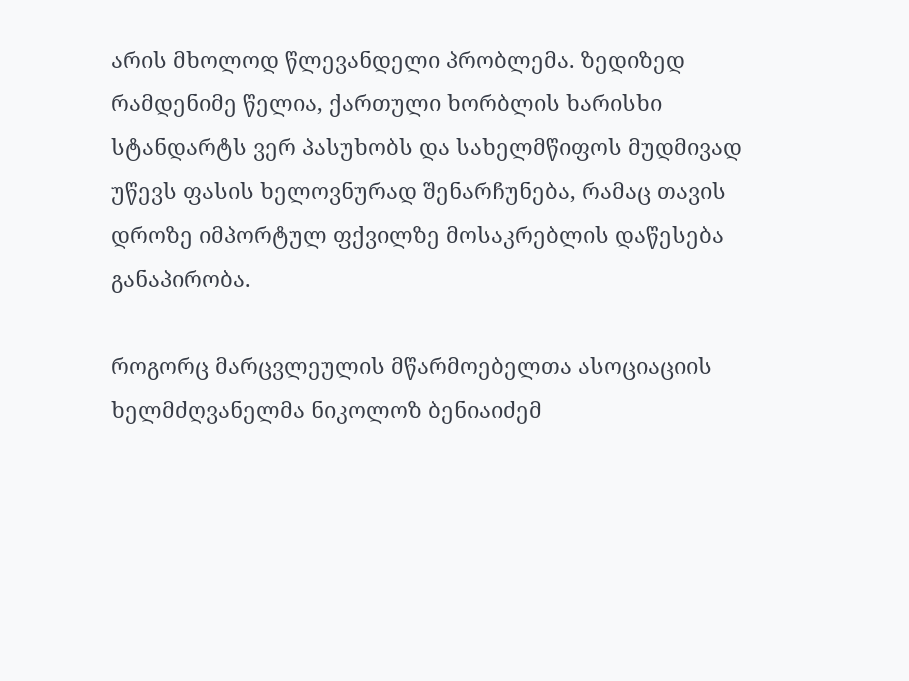არის მხოლოდ წლევანდელი პრობლემა. ზედიზედ რამდენიმე წელია, ქართული ხორბლის ხარისხი სტანდარტს ვერ პასუხობს და სახელმწიფოს მუდმივად უწევს ფასის ხელოვნურად შენარჩუნება, რამაც თავის დროზე იმპორტულ ფქვილზე მოსაკრებლის დაწესება განაპირობა.

როგორც მარცვლეულის მწარმოებელთა ასოციაციის ხელმძღვანელმა ნიკოლოზ ბენიაიძემ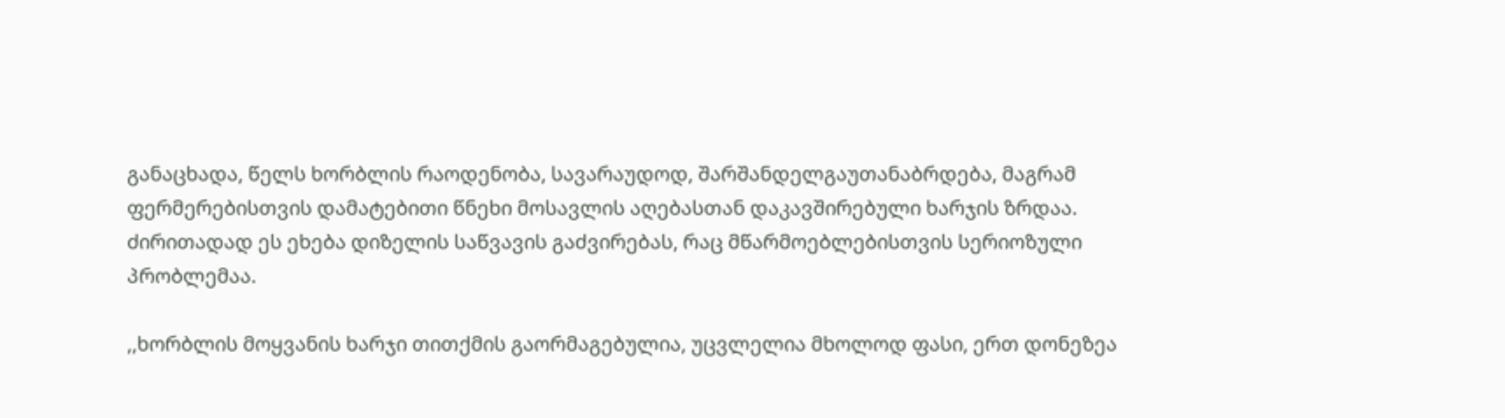განაცხადა, წელს ხორბლის რაოდენობა, სავარაუდოდ, შარშანდელგაუთანაბრდება, მაგრამ ფერმერებისთვის დამატებითი წნეხი მოსავლის აღებასთან დაკავშირებული ხარჯის ზრდაა. ძირითადად ეს ეხება დიზელის საწვავის გაძვირებას, რაც მწარმოებლებისთვის სერიოზული პრობლემაა.

,,ხორბლის მოყვანის ხარჯი თითქმის გაორმაგებულია, უცვლელია მხოლოდ ფასი, ერთ დონეზეა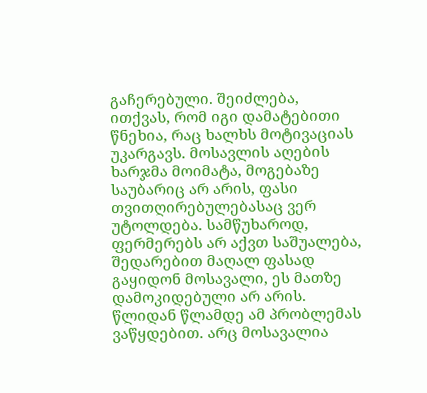გაჩერებული. შეიძლება, ითქვას, რომ იგი დამატებითი წნეხია, რაც ხალხს მოტივაციას უკარგავს. მოსავლის აღების ხარჯმა მოიმატა, მოგებაზე საუბარიც არ არის, ფასი თვითღირებულებასაც ვერ უტოლდება. სამწუხაროდ, ფერმერებს არ აქვთ საშუალება, შედარებით მაღალ ფასად გაყიდონ მოსავალი, ეს მათზე დამოკიდებული არ არის. წლიდან წლამდე ამ პრობლემას ვაწყდებით. არც მოსავალია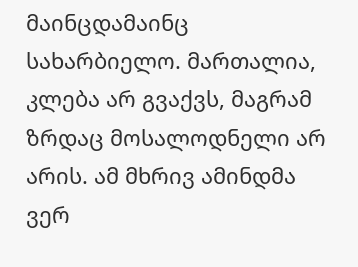მაინცდამაინც სახარბიელო. მართალია, კლება არ გვაქვს, მაგრამ ზრდაც მოსალოდნელი არ არის. ამ მხრივ ამინდმა ვერ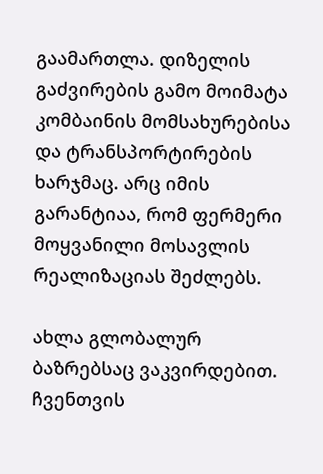გაამართლა. დიზელის გაძვირების გამო მოიმატა კომბაინის მომსახურებისა და ტრანსპორტირების ხარჯმაც. არც იმის გარანტიაა, რომ ფერმერი მოყვანილი მოსავლის რეალიზაციას შეძლებს.

ახლა გლობალურ ბაზრებსაც ვაკვირდებით. ჩვენთვის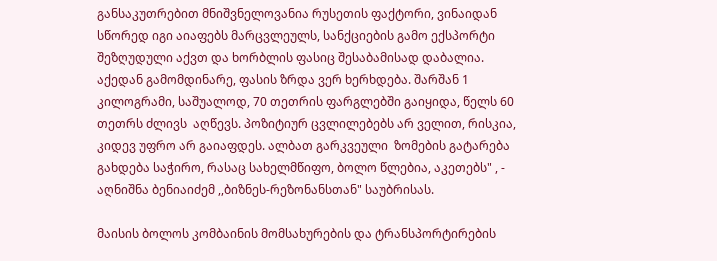განსაკუთრებით მნიშვნელოვანია რუსეთის ფაქტორი, ვინაიდან სწორედ იგი აიაფებს მარცვლეულს, სანქციების გამო ექსპორტი შეზღუდული აქვთ და ხორბლის ფასიც შესაბამისად დაბალია. აქედან გამომდინარე, ფასის ზრდა ვერ ხერხდება. შარშან 1 კილოგრამი, საშუალოდ, 70 თეთრის ფარგლებში გაიყიდა, წელს 60 თეთრს ძლივს  აღწევს. პოზიტიურ ცვლილებებს არ ველით, რისკია, კიდევ უფრო არ გაიაფდეს. ალბათ გარკვეული  ზომების გატარება გახდება საჭირო, რასაც სახელმწიფო, ბოლო წლებია, აკეთებს" , - აღნიშნა ბენიაიძემ ,,ბიზნეს-რეზონანსთან" საუბრისას.

მაისის ბოლოს კომბაინის მომსახურების და ტრანსპორტირების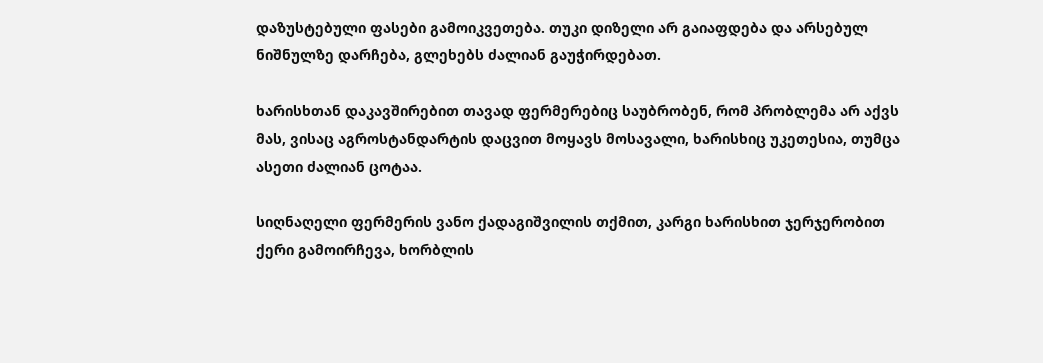დაზუსტებული ფასები გამოიკვეთება. თუკი დიზელი არ გაიაფდება და არსებულ ნიშნულზე დარჩება, გლეხებს ძალიან გაუჭირდებათ.

ხარისხთან დაკავშირებით თავად ფერმერებიც საუბრობენ, რომ პრობლემა არ აქვს მას, ვისაც აგროსტანდარტის დაცვით მოყავს მოსავალი, ხარისხიც უკეთესია, თუმცა ასეთი ძალიან ცოტაა.

სიღნაღელი ფერმერის ვანო ქადაგიშვილის თქმით, კარგი ხარისხით ჯერჯერობით ქერი გამოირჩევა, ხორბლის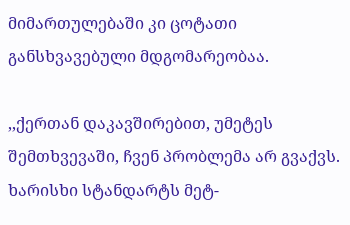მიმართულებაში კი ცოტათი განსხვავებული მდგომარეობაა.

,,ქერთან დაკავშირებით, უმეტეს  შემთხვევაში, ჩვენ პრობლემა არ გვაქვს. ხარისხი სტანდარტს მეტ-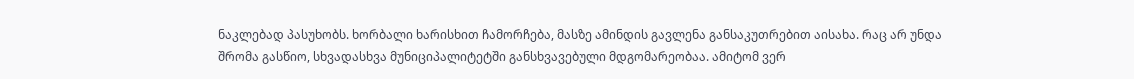ნაკლებად პასუხობს. ხორბალი ხარისხით ჩამორჩება, მასზე ამინდის გავლენა განსაკუთრებით აისახა. რაც არ უნდა შრომა გასწიო, სხვადასხვა მუნიციპალიტეტში განსხვავებული მდგომარეობაა. ამიტომ ვერ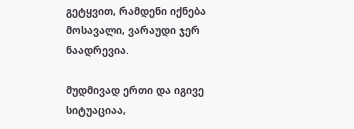გეტყვით, რამდენი იქნება მოსავალი, ვარაუდი ჯერ ნაადრევია.

მუდმივად ერთი და იგივე სიტუაციაა,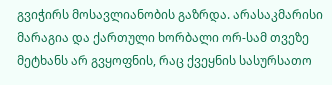გვიჭირს მოსავლიანობის გაზრდა. არასაკმარისი მარაგია და ქართული ხორბალი ორ-სამ თვეზე მეტხანს არ გვყოფნის, რაც ქვეყნის სასურსათო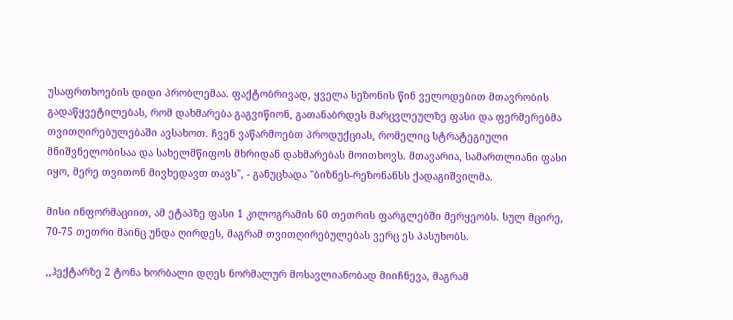უსაფრთხოების დიდი პრობლემაა. ფაქტობრივად, ყველა სეზონის წინ ველოდებით მთავრობის გადაწყვეტილებას, რომ დახმარება გაგვიწიონ, გათანაბრდეს მარცვლეულზე ფასი და ფერმერებმა თვითღირებულებაში ავსახოთ. ჩვენ ვაწარმოებთ პროდუქციას, რომელიც სტრატეგიული მნიშვნელობისაა და სახელმწიფოს მხრიდან დახმარებას მოითხოვს. მთავარია, სამართლიანი ფასი იყო, მერე თვითონ მივხედავთ თავს", - განუცხადა "ბიზნეს-რეზონანსს ქადაგიშვილმა.

მისი ინფორმაციით, ამ ეტაპზე ფასი 1 კილოგრამის 60 თეთრის ფარგლებში მერყეობს. სულ მცირე, 70-75 თეთრი მაინც უნდა ღირდეს, მაგრამ თვითღირებულებას ვერც ეს პასუხობს.

,,ჰექტარზე 2 ტონა ხორბალი დღეს ნორმალურ მოსავლიანობად მიიჩნევა, მაგრამ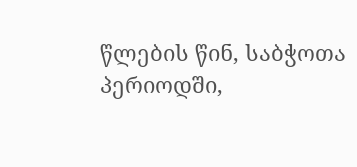წლების წინ, საბჭოთა პერიოდში,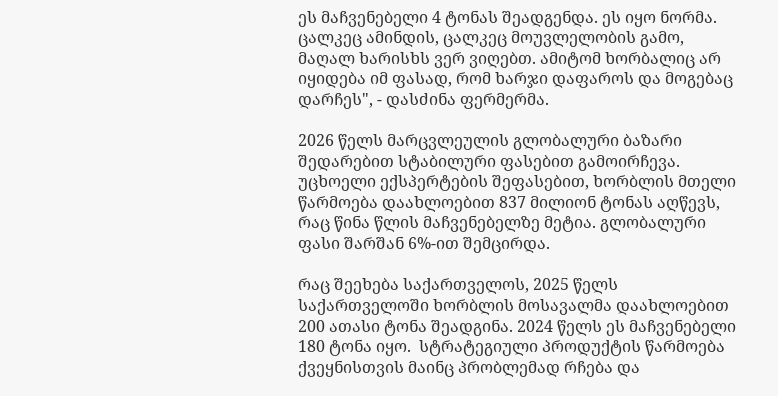ეს მაჩვენებელი 4 ტონას შეადგენდა. ეს იყო ნორმა. ცალკეც ამინდის, ცალკეც მოუვლელობის გამო, მაღალ ხარისხს ვერ ვიღებთ. ამიტომ ხორბალიც არ იყიდება იმ ფასად, რომ ხარჯი დაფაროს და მოგებაც დარჩეს", - დასძინა ფერმერმა.

2026 წელს მარცვლეულის გლობალური ბაზარი შედარებით სტაბილური ფასებით გამოირჩევა. უცხოელი ექსპერტების შეფასებით, ხორბლის მთელი წარმოება დაახლოებით 837 მილიონ ტონას აღწევს, რაც წინა წლის მაჩვენებელზე მეტია. გლობალური ფასი შარშან 6%-ით შემცირდა.

რაც შეეხება საქართველოს, 2025 წელს საქართველოში ხორბლის მოსავალმა დაახლოებით 200 ათასი ტონა შეადგინა. 2024 წელს ეს მაჩვენებელი 180 ტონა იყო.  სტრატეგიული პროდუქტის წარმოება ქვეყნისთვის მაინც პრობლემად რჩება და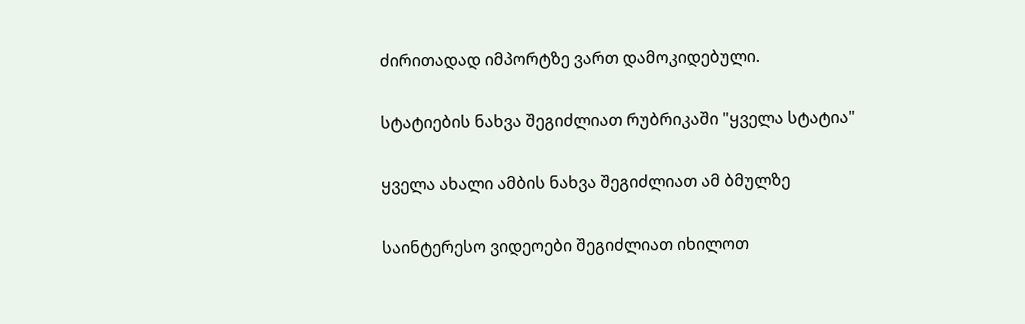ძირითადად იმპორტზე ვართ დამოკიდებული.

სტატიების ნახვა შეგიძლიათ რუბრიკაში "ყველა სტატია"

ყველა ახალი ამბის ნახვა შეგიძლიათ ამ ბმულზე

საინტერესო ვიდეოები შეგიძლიათ იხილოთ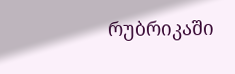რუბრიკაში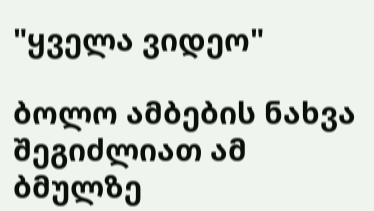"ყველა ვიდეო"

ბოლო ამბების ნახვა შეგიძლიათ ამ ბმულზე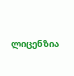ლიცენზია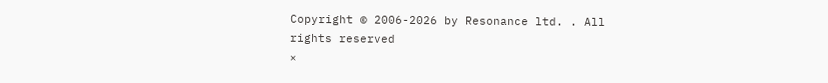Copyright © 2006-2026 by Resonance ltd. . All rights reserved
×